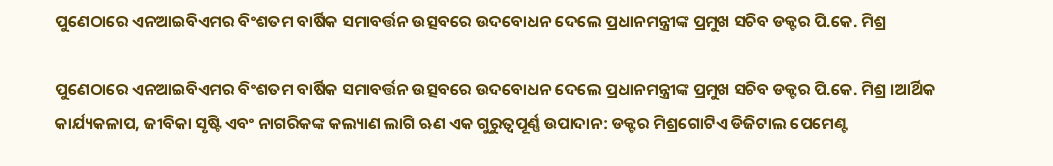ପୁଣେଠାରେ ଏନଆଇବିଏମର ବିଂଶତମ ବାର୍ଷିକ ସମାବର୍ତ୍ତନ ଉତ୍ସବରେ ଉଦବୋଧନ ଦେଲେ ପ୍ରଧାନମନ୍ତ୍ରୀଙ୍କ ପ୍ରମୁଖ ସଚିବ ଡକ୍ଟର ପି.କେ. ମିଶ୍ର

ପୁଣେଠାରେ ଏନଆଇବିଏମର ବିଂଶତମ ବାର୍ଷିକ ସମାବର୍ତ୍ତନ ଉତ୍ସବରେ ଉଦବୋଧନ ଦେଲେ ପ୍ରଧାନମନ୍ତ୍ରୀଙ୍କ ପ୍ରମୁଖ ସଚିବ ଡକ୍ଟର ପି.କେ. ମିଶ୍ର ।ଆର୍ଥିକ କାର୍ଯ୍ୟକଳାପ, ଜୀବିକା ସୃଷ୍ଟି ଏବଂ ନାଗରିକଙ୍କ କଲ୍ୟାଣ ଲାଗି ଋଣ ଏକ ଗୁରୁତ୍ୱପୂର୍ଣ୍ଣ ଉପାଦାନ: ଡକ୍ଟର ମିଶ୍ରଗୋଟିଏ ଡିଜିଟାଲ ପେମେଣ୍ଟ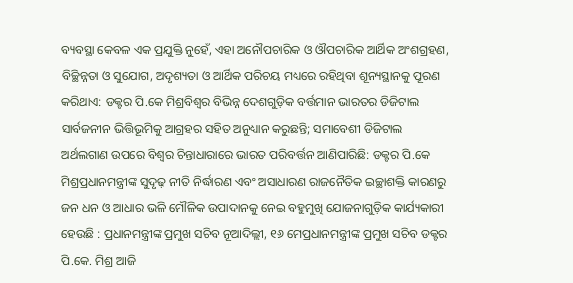ବ୍ୟବସ୍ଥା କେବଳ ଏକ ପ୍ରଯୁକ୍ତି ନୁହେଁ, ଏହା ଅନୌପଚାରିକ ଓ ଔପଚାରିକ ଆର୍ଥିକ ଅଂଶଗ୍ରହଣ, ବିଚ୍ଛିନ୍ନତା ଓ ସୁଯୋଗ, ଅଦୃଶ୍ୟତା ଓ ଆର୍ଥିକ ପରିଚୟ ମଧ୍ୟରେ ରହିଥିବା ଶୂନ୍ୟସ୍ଥାନକୁ ପୂରଣ କରିଥାଏ: ଡକ୍ଟର ପି.କେ ମିଶ୍ରବିଶ୍ୱର ବିଭିନ୍ନ ଦେଶଗୁଡ଼ିକ ବର୍ତ୍ତମାନ ଭାରତର ଡିଜିଟାଲ ସାର୍ବଜନୀନ ଭିତ୍ତିଭୂମିକୁ ଆଗ୍ରହର ସହିତ ଅନୁଧ୍ୟାନ କରୁଛନ୍ତି; ସମାବେଶୀ ଡିଜିଟାଲ ଅର୍ଥଲଗାଣ ଉପରେ ବିଶ୍ୱର ଚିନ୍ତାଧାରାରେ ଭାରତ ପରିବର୍ତ୍ତନ ଆଣିପାରିଛି: ଡକ୍ଟର ପି.କେ ମିଶ୍ରପ୍ରଧାନମନ୍ତ୍ରୀଙ୍କ ସୁଦୃଢ଼ ନୀତି ନିର୍ଦ୍ଧାରଣ ଏବଂ ଅସାଧାରଣ ରାଜନୈତିକ ଇଚ୍ଛାଶକ୍ତି କାରଣରୁ ଜନ ଧନ ଓ ଆଧାର ଭଳି ମୌଳିକ ଉପାଦାନକୁ ନେଇ ବହୁମୁଖି ଯୋଜନାଗୁଡ଼ିକ କାର୍ଯ୍ୟକାରୀ ହେଉଛି : ପ୍ରଧାନମନ୍ତ୍ରୀଙ୍କ ପ୍ରମୁଖ ସଚିବ ନୂଆଦିଲ୍ଲୀ, ୧୬ ମେପ୍ରଧାନମନ୍ତ୍ରୀଙ୍କ ପ୍ରମୁଖ ସଚିବ ଡକ୍ଟର ପି.କେ. ମିଶ୍ର ଆଜି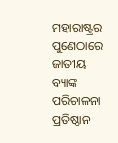ମହାରାଷ୍ଟ୍ରର ପୁଣେଠାରେ ଜାତୀୟ ବ୍ୟାଙ୍କ ପରିଚାଳନା ପ୍ରତିଷ୍ଠାନ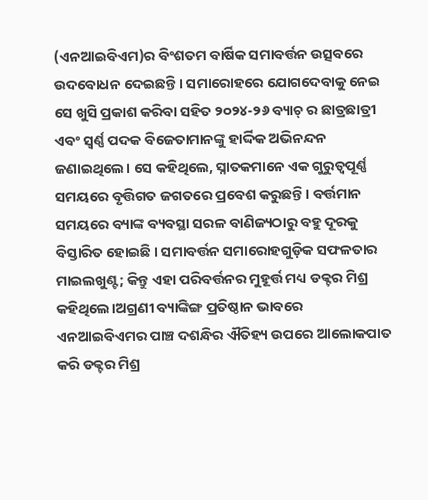(ଏନଆଇବିଏମ)ର ବିଂଶତମ ବାର୍ଷିକ ସମାବର୍ତ୍ତନ ଉତ୍ସବରେ ଉଦବୋଧନ ଦେଇଛନ୍ତି । ସମାରୋହରେ ଯୋଗଦେବାକୁ ନେଇ ସେ ଖୁସି ପ୍ରକାଶ କରିବା ସହିତ ୨୦୨୪-୨୬ ବ୍ୟାଚ୍‌ ର ଛାତ୍ରଛାତ୍ରୀ ଏବଂ ସ୍ୱର୍ଣ୍ଣ ପଦକ ବିଜେତାମାନଙ୍କୁ ହାର୍ଦ୍ଦିକ ଅଭିନନ୍ଦନ ଜଣାଇଥିଲେ। ସେ କହିଥିଲେ, ସ୍ନାତକମାନେ ଏକ ଗୁରୁତ୍ୱପୂର୍ଣ୍ଣ ସମୟରେ ବୃତ୍ତିଗତ ଜଗତରେ ପ୍ରବେଶ କରୁଛନ୍ତି । ବର୍ତ୍ତମାନ ସମୟରେ ବ୍ୟାଙ୍କ ବ୍ୟବସ୍ଥା ସରଳ ବାଣିଜ୍ୟଠାରୁ ବହୁ ଦୂରକୁ ବିସ୍ତାରିତ ହୋଇଛି । ସମାବର୍ତ୍ତନ ସମାରୋହଗୁଡ଼ିକ ସଫଳତାର ମାଇଲଖୁଣ୍ଟ; କିନ୍ତୁ ଏହା ପରିବର୍ତ୍ତନର ମୁହୂର୍ତ୍ତ ମଧ୍ୟ ଡକ୍ଟର ମିଶ୍ର କହିଥିଲେ।ଅଗ୍ରଣୀ ବ୍ୟାଙ୍କିଙ୍ଗ ପ୍ରତିଷ୍ଠାନ ଭାବରେ ଏନଆଇବିଏମର ପାଞ୍ଚ ଦଶନ୍ଧିର ଐତିହ୍ୟ ଉପରେ ଆଲୋକପାତ କରି ଡକ୍ଟର ମିଶ୍ର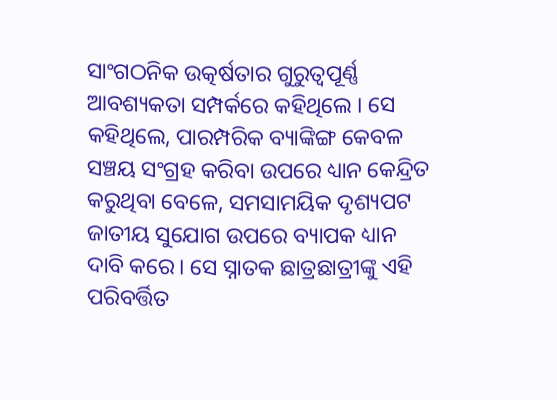ସାଂଗଠନିକ ଉତ୍କର୍ଷତାର ଗୁରୁତ୍ୱପୂର୍ଣ୍ଣ ଆବଶ୍ୟକତା ସମ୍ପର୍କରେ କହିଥିଲେ । ସେ କହିଥିଲେ, ପାରମ୍ପରିକ ବ୍ୟାଙ୍କିଙ୍ଗ କେବଳ ସଞ୍ଚୟ ସଂଗ୍ରହ କରିବା ଉପରେ ଧ୍ୟାନ କେନ୍ଦ୍ରିତ କରୁଥିବା ବେଳେ, ସମସାମୟିକ ଦୃଶ୍ୟପଟ ଜାତୀୟ ସୁଯୋଗ ଉପରେ ବ୍ୟାପକ ଧ୍ୟାନ ଦାବି କରେ। ସେ ସ୍ନାତକ ଛାତ୍ରଛାତ୍ରୀଙ୍କୁ ଏହି ପରିବର୍ତ୍ତିତ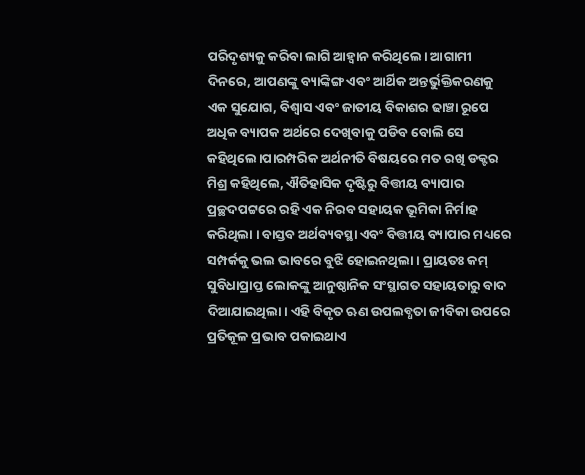ପରିଦୃଶ୍ୟକୁ କରିବା ଲାଗି ଆହ୍ୱାନ କରିଥିଲେ। ଆଗାମୀ ଦିନରେ, ଆପଣଙ୍କୁ ବ୍ୟାଙ୍କିଙ୍ଗ ଏବଂ ଆର୍ଥିକ ଅନ୍ତର୍ଭୁକ୍ତିକରଣକୁ ଏକ ସୁଯୋଗ, ବିଶ୍ୱାସ ଏବଂ ଜାତୀୟ ବିକାଶର ଢାଞ୍ଚା ରୂପେ ଅଧିକ ବ୍ୟାପକ ଅର୍ଥରେ ଦେଖିବାକୁ ପଡିବ ବୋଲି ସେ କହିଥିଲେ।ପାରମ୍ପରିକ ଅର୍ଥନୀତି ବିଷୟରେ ମତ ରଖି ଡକ୍ଟର ମିଶ୍ର କହିଥିଲେ, ଐତିହାସିକ ଦୃଷ୍ଟିରୁ ବିତ୍ତୀୟ ବ୍ୟାପାର ପ୍ରଚ୍ଛଦପଟ୍ଟରେ ରହି ଏକ ନିରବ ସହାୟକ ଭୂମିକା ନିର୍ମାହ କରିଥିଲା । ବାସ୍ତବ ଅର୍ଥବ୍ୟବସ୍ଥା ଏବଂ ବିତ୍ତୀୟ ବ୍ୟାପାର ମଧ୍ୟରେ ସମ୍ପର୍କକୁ ଭଲ ଭାବରେ ବୁଝି ହୋଇନଥିଲା । ପ୍ରାୟତଃ କମ୍ ସୁବିଧାପ୍ରାପ୍ତ ଲୋକଙ୍କୁ ଆନୁଷ୍ଠାନିକ ସଂସ୍ଥାଗତ ସହାୟତାରୁ ବାଦ ଦିଆଯାଇଥିଲା। ଏହି ବିକୃତ ଋଣ ଉପଲବ୍ଧତା ଜୀବିକା ଉପରେ ପ୍ରତିକୂଳ ପ୍ରଭାବ ପକାଇଥାଏ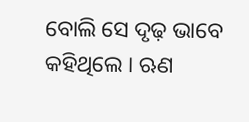ବୋଲି ସେ ଦୃଢ଼ ଭାବେ କହିଥିଲେ । ଋଣ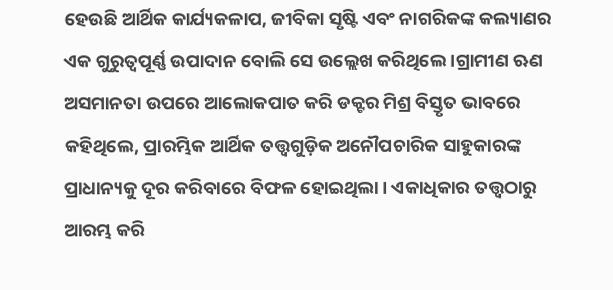ହେଉଛି ଆର୍ଥିକ କାର୍ଯ୍ୟକଳାପ, ଜୀବିକା ସୃଷ୍ଟି ଏବଂ ନାଗରିକଙ୍କ କଲ୍ୟାଣର ଏକ ଗୁରୁତ୍ୱପୂର୍ଣ୍ଣ ଉପାଦାନ ବୋଲି ସେ ଉଲ୍ଲେଖ କରିଥିଲେ ।ଗ୍ରାମୀଣ ଋଣ ଅସମାନତା ଉପରେ ଆଲୋକପାତ କରି ଡକ୍ଟର ମିଶ୍ର ବିସ୍ତୃତ ଭାବରେ କହିଥିଲେ, ପ୍ରାରମ୍ଭିକ ଆର୍ଥିକ ତତ୍ତ୍ୱଗୁଡ଼ିକ ଅନୌପଚାରିକ ସାହୁକାରଙ୍କ ପ୍ରାଧାନ୍ୟକୁ ଦୂର କରିବାରେ ବିଫଳ ହୋଇଥିଲା। ଏକାଧିକାର ତତ୍ତ୍ୱଠାରୁ ଆରମ୍ଭ କରି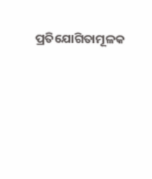ପ୍ରତିଯୋଗିତାମୂଳକ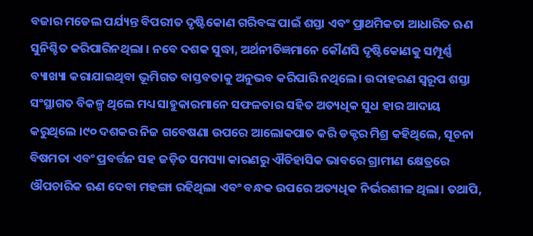ବଜାର ମଡେଲ ପର୍ଯ୍ୟନ୍ତ ବିପରୀତ ଦୃଷ୍ଟିକୋଣ ଗରିବଙ୍କ ପାଇଁ ଶସ୍ତା ଏବଂ ପ୍ରାଥମିକତା ଆଧାରିତ ଋଣ ସୁନିଶ୍ଚିତ କରିପାରିନଥିଲା । ନବେ ଦଶକ ସୁଦ୍ଧା, ଅର୍ଥନୀତିଜ୍ଞମାନେ କୌଣସି ଦୃଷ୍ଟିକୋଣକୁ ସମ୍ପୂର୍ଣ୍ଣ ବ୍ୟାଖ୍ୟା କରାଯାଇଥିବା ଭୂମିଗତ ବାସ୍ତବତାକୁ ଅନୁଭବ କରିପାରି ନଥିଲେ। ଉଦାହରଣ ସ୍ୱରୂପ ଶସ୍ତା ସଂସ୍ଥାଗତ ବିକଳ୍ପ ଥିଲେ ମଧ୍ୟ ସାହୁକାରମାନେ ସଫଳତାର ସହିତ ଅତ୍ୟଧିକ ସୁଧ ହାର ଆଦାୟ କରୁଥିଲେ ।୯୦ ଦଶକର ନିଜ ଗବେଷଣା ଉପରେ ଆଲୋକପାତ କରି ଡକ୍ଟର ମିଶ୍ର କହିଥିଲେ, ସୂଚନା ବିଷମତା ଏବଂ ପ୍ରବର୍ତ୍ତନ ସହ ଜଡ଼ିତ ସମସ୍ୟା କାରଣରୁ ଐତିହାସିକ ଭାବରେ ଗ୍ରାମୀଣ କ୍ଷେତ୍ରରେ ଔପଚାରିକ ଋଣ ଦେବା ମହଙ୍ଗା ରହିଥିଲା ଏବଂ ବନ୍ଧକ ଉପରେ ଅତ୍ୟଧିକ ନିର୍ଭରଶୀଳ ଥିଲା। ତଥାପି,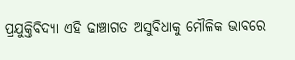ପ୍ରଯୁକ୍ତିବିଦ୍ୟା ଏହି ଢାଞ୍ଚାଗତ ଅସୁବିଧାକୁ ମୌଳିକ ଭାବରେ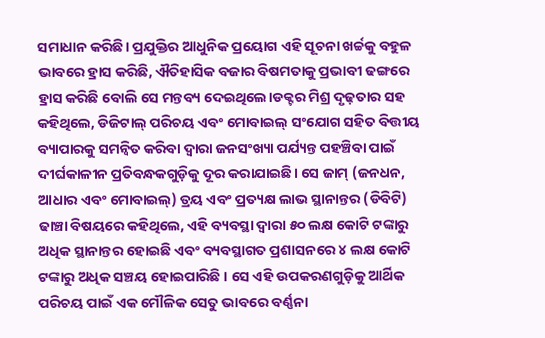ସମାଧାନ କରିଛି। ପ୍ରଯୁକ୍ତିର ଆଧୁନିକ ପ୍ରୟୋଗ ଏହି ସୂଚନା ଖର୍ଚ୍ଚକୁ ବହୁଳ ଭାବରେ ହ୍ରାସ କରିଛି, ଐତିହାସିକ ବଜାର ବିଷମତାକୁ ପ୍ରଭାବୀ ଢଙ୍ଗରେ ହ୍ରାସ କରିଛି ବୋଲି ସେ ମନ୍ତବ୍ୟ ଦେଇଥିଲେ।ଡକ୍ଟର ମିଶ୍ର ଦୃଢ଼ତାର ସହ କହିଥିଲେ, ଡିଜିଟାଲ୍ ପରିଚୟ ଏବଂ ମୋବାଇଲ୍ ସଂଯୋଗ ସହିତ ବିତ୍ତୀୟ ବ୍ୟାପାରକୁ ସମନ୍ୱିତ କରିବା ଦ୍ୱାରା ଜନସଂଖ୍ୟା ପର୍ଯ୍ୟନ୍ତ ପହଞ୍ଚିବା ପାଇଁ ଦୀର୍ଘକାଳୀନ ପ୍ରତିବନ୍ଧକଗୁଡ଼ିକୁ ଦୂର କରାଯାଇଛି। ସେ ଜାମ୍‌ (ଜନଧନ, ଆଧାର ଏବଂ ମୋବାଇଲ୍) ତ୍ରୟ ଏବଂ ପ୍ରତ୍ୟକ୍ଷ ଲାଭ ସ୍ଥାନାନ୍ତର (ଡିବିଟି) ଢାଞ୍ଚା ବିଷୟରେ କହିଥିଲେ, ଏହି ବ୍ୟବସ୍ଥା ଦ୍ୱାରା ୫୦ ଲକ୍ଷ କୋଟି ଟଙ୍କାରୁ ଅଧିକ ସ୍ଥାନାନ୍ତର ହୋଇଛି ଏବଂ ବ୍ୟବସ୍ଥାଗତ ପ୍ରଶାସନରେ ୪ ଲକ୍ଷ କୋଟି ଟଙ୍କାରୁ ଅଧିକ ସଞ୍ଚୟ ହୋଇପାରିଛି । ସେ ଏହି ଉପକରଣଗୁଡ଼ିକୁ ଆର୍ଥିକ ପରିଚୟ ପାଇଁ ଏକ ମୌଳିକ ସେତୁ ଭାବରେ ବର୍ଣ୍ଣନା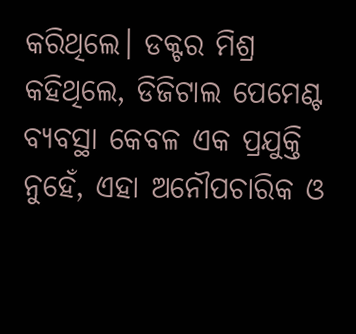କରିଥିଲେ। ଡକ୍ଟର ମିଶ୍ର କହିଥିଲେ, ଡିଜିଟାଲ ପେମେଣ୍ଟ ବ୍ୟବସ୍ଥା କେବଳ ଏକ ପ୍ରଯୁକ୍ତି ନୁହେଁ, ଏହା ଅନୌପଚାରିକ ଓ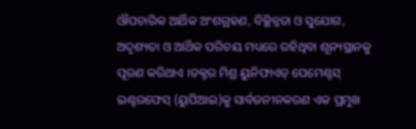ଔପଚାରିକ ଆର୍ଥିକ ଅଂଶଗ୍ରହଣ, ବିଚ୍ଛିନ୍ନତା ଓ ସୁଯୋଗ, ଅଦୃଶ୍ୟତା ଓ ଆର୍ଥିକ ପରିଚୟ ମଧ୍ୟରେ ରହିଥିବା ଶୂନ୍ୟସ୍ଥାନକୁ ପୂରଣ କରିଥାଏ ।ଡକ୍ଟର ମିଶ୍ର ୟୁନିଫାଏଡ୍‌ ପେମେଣ୍ଟସ୍ ଇଣ୍ଟରଫେସ୍ (ୟୁପିଆଇ)କୁ ସାର୍ବଜନୀନକରଣ ଏକ ପ୍ରମୁଖ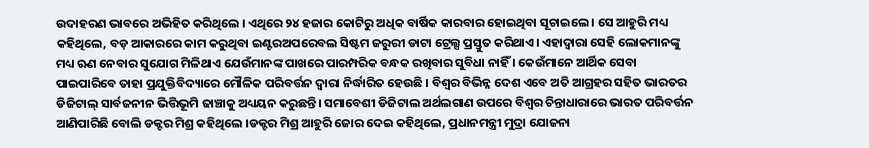ଉଦାହରଣ ଭାବରେ ଅଭିହିତ କରିଥିଲେ । ଏଥିରେ ୨୪ ହଜାର କୋଟିରୁ ଅଧିକ ବାର୍ଷିକ କାରବାର ହୋଇଥିବା ସୂଚାଇଲେ । ସେ ଆହୁରି ମଧ୍ୟ କହିଥିଲେ, ବଡ଼ ଆକାରରେ କାମ କରୁଥିବା ଇଣ୍ଟରଅପରେବଲ ସିଷ୍ଟମ ଜରୁରୀ ଡାଟା ଟ୍ରେଲ୍ସ ପ୍ରସ୍ତୁତ କରିଥାଏ। ଏହାଦ୍ୱାରା ସେହି ଲୋକମାନଙ୍କୁ ମଧ୍ୟ ଋଣ ନେବାର ସୁଯୋଗ ମିଳିଥାଏ ଯେଉଁମାନଙ୍କ ପାଖରେ ପାରମ୍ପରିକ ବନ୍ଧକ ରଖିବାର ସୁବିଧା ନାହିଁ । କେଉଁମାନେ ଆର୍ଥିକ ସେବା ପାଇପାରିବେ ତାହା ପ୍ରଯୁକ୍ତିବିଦ୍ୟାରେ ମୌଳିକ ପରିବର୍ତ୍ତନ ଦ୍ୱାରା ନିର୍ଦ୍ଧାରିତ ହେଉଛି । ବିଶ୍ୱର ବିଭିନ୍ନ ଦେଶ ଏବେ ଅତି ଆଗ୍ରହର ସହିତ ଭାରତର ଡିଜିଟାଲ୍ ସାର୍ବଜନୀନ ଭିତ୍ତିଭୂମି ଢାଞ୍ଚାକୁ ଅଧ୍ୟୟନ କରୁଛନ୍ତି। ସମାବେଶୀ ଡିଜିଟାଲ ଅର୍ଥଲଗାଣ ଉପରେ ବିଶ୍ୱର ଚିନ୍ତାଧାରାରେ ଭାରତ ପରିବର୍ତ୍ତନ ଆଣିପାରିଛି ବୋଲି ଡକ୍ଟର ମିଶ୍ର କହିଥିଲେ ।ଡକ୍ଟର ମିଶ୍ର ଆହୁରି ଜୋର ଦେଇ କହିଥିଲେ, ପ୍ରଧାନମନ୍ତ୍ରୀ ମୁଦ୍ରା ଯୋଜନା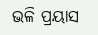ଭଳି ପ୍ରୟାସ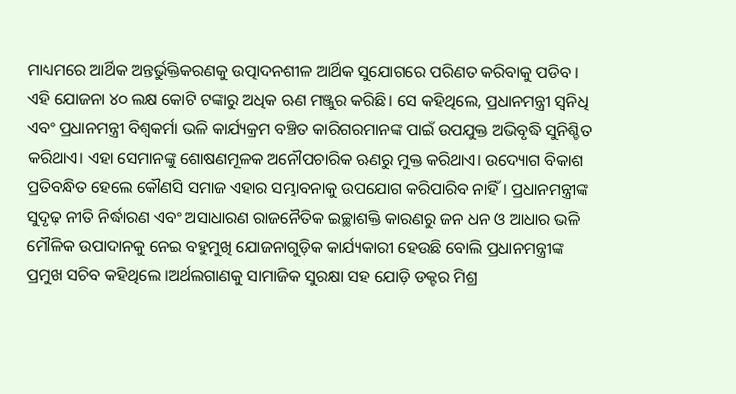ମାଧ୍ୟମରେ ଆର୍ଥିକ ଅନ୍ତର୍ଭୁକ୍ତିକରଣକୁ ଉତ୍ପାଦନଶୀଳ ଆର୍ଥିକ ସୁଯୋଗରେ ପରିଣତ କରିବାକୁ ପଡିବ । ଏହି ଯୋଜନା ୪୦ ଲକ୍ଷ କୋଟି ଟଙ୍କାରୁ ଅଧିକ ଋଣ ମଞ୍ଜୁର କରିଛି। ସେ କହିଥିଲେ, ପ୍ରଧାନମନ୍ତ୍ରୀ ସ୍ୱନିଧି ଏବଂ ପ୍ରଧାନମନ୍ତ୍ରୀ ବିଶ୍ୱକର୍ମା ଭଳି କାର୍ଯ୍ୟକ୍ରମ ବଞ୍ଚିତ କାରିଗରମାନଙ୍କ ପାଇଁ ଉପଯୁକ୍ତ ଅଭିବୃଦ୍ଧି ସୁନିଶ୍ଚିତ କରିଥାଏ। ଏହା ସେମାନଙ୍କୁ ଶୋଷଣମୂଳକ ଅନୌପଚାରିକ ଋଣରୁ ମୁକ୍ତ କରିଥାଏ। ଉଦ୍ୟୋଗ ବିକାଶ ପ୍ରତିବନ୍ଧିତ ହେଲେ କୌଣସି ସମାଜ ଏହାର ସମ୍ଭାବନାକୁ ଉପଯୋଗ କରିପାରିବ ନାହିଁ। ପ୍ରଧାନମନ୍ତ୍ରୀଙ୍କ ସୁଦୃଢ଼ ନୀତି ନିର୍ଦ୍ଧାରଣ ଏବଂ ଅସାଧାରଣ ରାଜନୈତିକ ଇଚ୍ଛାଶକ୍ତି କାରଣରୁ ଜନ ଧନ ଓ ଆଧାର ଭଳି ମୌଳିକ ଉପାଦାନକୁ ନେଇ ବହୁମୁଖି ଯୋଜନାଗୁଡ଼ିକ କାର୍ଯ୍ୟକାରୀ ହେଉଛି ବୋଲି ପ୍ରଧାନମନ୍ତ୍ରୀଙ୍କ ପ୍ରମୁଖ ସଚିବ କହିଥିଲେ ।ଅର୍ଥଲଗାଣକୁ ସାମାଜିକ ସୁରକ୍ଷା ସହ ଯୋଡ଼ି ଡକ୍ଟର ମିଶ୍ର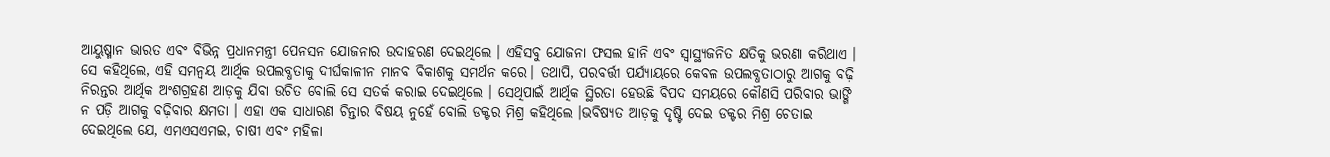ଆୟୁଷ୍ମାନ ଭାରତ ଏବଂ ବିଭିନ୍ନ ପ୍ରଧାନମନ୍ତ୍ରୀ ପେନସନ ଯୋଜନାର ଉଦାହରଣ ଦେଇଥିଲେ । ଏହିସବୁ ଯୋଜନା ଫସଲ ହାନି ଏବଂ ସ୍ୱାସ୍ଥ୍ୟଜନିତ କ୍ଷତିକୁ ଭରଣା କରିଥାଏ । ସେ କହିଥିଲେ, ଏହି ସମନ୍ୱୟ ଆର୍ଥିକ ଉପଲବ୍ଧତାକୁ ଦୀର୍ଘକାଳୀନ ମାନବ ବିକାଶକୁ ସମର୍ଥନ କରେ। ତଥାପି, ପରବର୍ତ୍ତୀ ପର୍ଯ୍ୟାୟରେ କେବଳ ଉପଲବ୍ଧତାଠାରୁ ଆଗକୁ ବଢ଼ି ନିରନ୍ତର ଆର୍ଥିକ ଅଂଶଗ୍ରହଣ ଆଡ଼କୁ ଯିବା ଉଚିତ ବୋଲି ସେ ସତର୍କ କରାଇ ଦେଇଥିଲେ । ସେଥିପାଇଁ ଆର୍ଥିକ ସ୍ଥିରତା ହେଉଛି ବିପଦ ସମୟରେ କୌଣସି ପରିବାର ଭାଙ୍ଗି ନ ପଡ଼ି ଆଗକୁ ବଢ଼ିବାର କ୍ଷମତା । ଏହା ଏକ ସାଧାରଣ ଚିନ୍ତାର ବିଷୟ ନୁହେଁ ବୋଲି ଡକ୍ଟର ମିଶ୍ର କହିଥିଲେ ।ଭବିଷ୍ୟତ ଆଡ଼କୁ ଦୃଷ୍ଟି ଦେଇ ଡକ୍ଟର ମିଶ୍ର ଚେତାଇ ଦେଇଥିଲେ ଯେ, ଏମଏସଏମଇ, ଚାଷୀ ଏବଂ ମହିଳା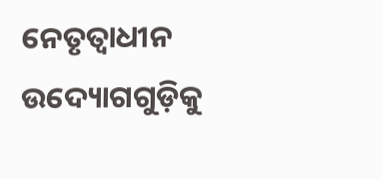ନେତୃତ୍ୱାଧୀନ ଉଦ୍ୟୋଗଗୁଡ଼ିକୁ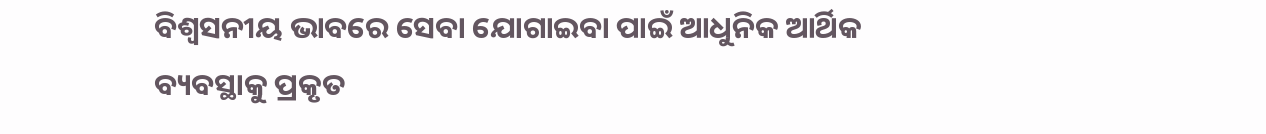ବିଶ୍ୱସନୀୟ ଭାବରେ ସେବା ଯୋଗାଇବା ପାଇଁ ଆଧୁନିକ ଆର୍ଥିକ ବ୍ୟବସ୍ଥାକୁ ପ୍ରକୃତ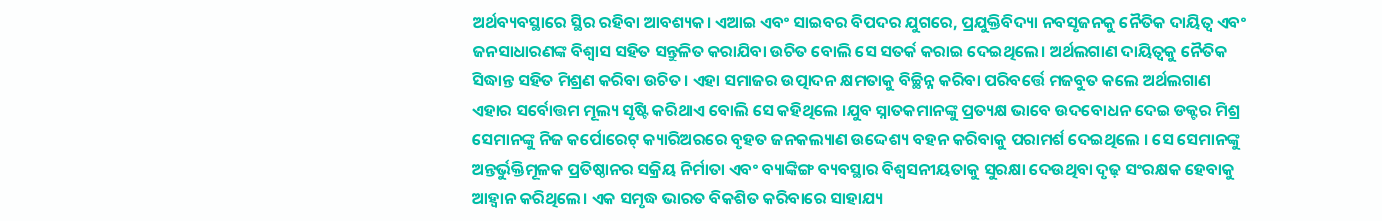ଅର୍ଥବ୍ୟବସ୍ଥାରେ ସ୍ଥିର ରହିବା ଆବଶ୍ୟକ। ଏଆଇ ଏବଂ ସାଇବର ବିପଦର ଯୁଗରେ, ପ୍ରଯୁକ୍ତିବିଦ୍ୟା ନବସୃଜନକୁ ନୈତିକ ଦାୟିତ୍ୱ ଏବଂ ଜନସାଧାରଣଙ୍କ ବିଶ୍ୱାସ ସହିତ ସନ୍ତୁଳିତ କରାଯିବା ଉଚିତ ବୋଲି ସେ ସତର୍କ କରାଇ ଦେଇଥିଲେ। ଅର୍ଥଲଗାଣ ଦାୟିତ୍ୱକୁ ନୈତିକ ସିଦ୍ଧାନ୍ତ ସହିତ ମିଶ୍ରଣ କରିବା ଉଚିତ। ଏହା ସମାଜର ଉତ୍ପାଦନ କ୍ଷମତାକୁ ବିଚ୍ଛିନ୍ନ କରିବା ପରିବର୍ତ୍ତେ ମଜବୁତ କଲେ ଅର୍ଥଲଗାଣ ଏହାର ସର୍ବୋତ୍ତମ ମୂଲ୍ୟ ସୃଷ୍ଟି କରିଥାଏ ବୋଲି ସେ କହିଥିଲେ ।ଯୁବ ସ୍ନାତକମାନଙ୍କୁ ପ୍ରତ୍ୟକ୍ଷ ଭାବେ ଉଦବୋଧନ ଦେଇ ଡକ୍ଟର ମିଶ୍ର ସେମାନଙ୍କୁ ନିଜ କର୍ପୋରେଟ୍‌ କ୍ୟାରିଅରରେ ବୃହତ ଜନକଲ୍ୟାଣ ଉଦ୍ଦେଶ୍ୟ ବହନ କରିବାକୁ ପରାମର୍ଶ ଦେଇଥିଲେ । ସେ ସେମାନଙ୍କୁ ଅନ୍ତର୍ଭୁକ୍ତିମୂଳକ ପ୍ରତିଷ୍ଠାନର ସକ୍ରିୟ ନିର୍ମାତା ଏବଂ ବ୍ୟାଙ୍କିଙ୍ଗ ବ୍ୟବସ୍ଥାର ବିଶ୍ୱସନୀୟତାକୁ ସୁରକ୍ଷା ଦେଉଥିବା ଦୃଢ଼ ସଂରକ୍ଷକ ହେବାକୁ ଆହ୍ୱାନ କରିଥିଲେ। ଏକ ସମୃଦ୍ଧ ଭାରତ ବିକଶିତ କରିବାରେ ସାହାଯ୍ୟ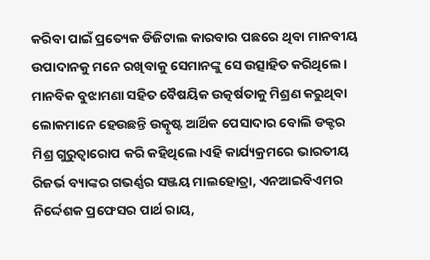କରିବା ପାଇଁ ପ୍ରତ୍ୟେକ ଡିଜିଟାଲ କାରବାର ପଛରେ ଥିବା ମାନବୀୟ ଉପାଦାନକୁ ମନେ ରଖିବାକୁ ସେମାନଙ୍କୁ ସେ ଉତ୍ସାହିତ କରିଥିଲେ। ମାନବିକ ବୁଝାମଣା ସହିତ ବୈଷୟିକ ଉତ୍କର୍ଷତାକୁ ମିଶ୍ରଣ କରୁଥିବା ଲୋକମାନେ ହେଉଛନ୍ତି ଉତ୍କୃଷ୍ଟ ଆର୍ଥିକ ପେସାଦାର ବୋଲି ଡକ୍ଟର ମିଶ୍ର ଗୁରୁତ୍ୱାରୋପ କରି କହିଥିଲେ।ଏହି କାର୍ଯ୍ୟକ୍ରମରେ ଭାରତୀୟ ରିଜର୍ଭ ବ୍ୟାଙ୍କର ଗଭର୍ଣ୍ଣର ସଞ୍ଜୟ ମାଲହୋତ୍ରା, ଏନଆଇବିଏମର ନିର୍ଦ୍ଦେଶକ ପ୍ରଫେସର ପାର୍ଥ ରାୟ,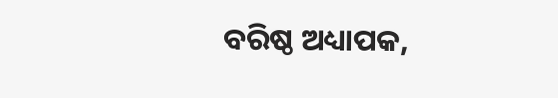ବରିଷ୍ଠ ଅଧ୍ୟାପକ,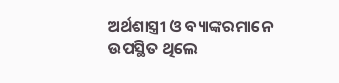ଅର୍ଥଶାସ୍ତ୍ରୀ ଓ ବ୍ୟାଙ୍କରମାନେ ଉପସ୍ଥିତ ଥିଲେ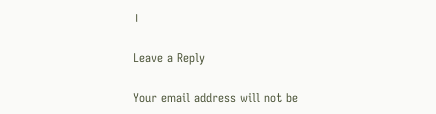।

Leave a Reply

Your email address will not be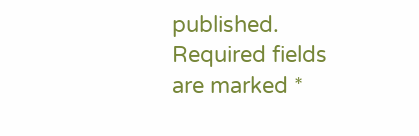published. Required fields are marked *